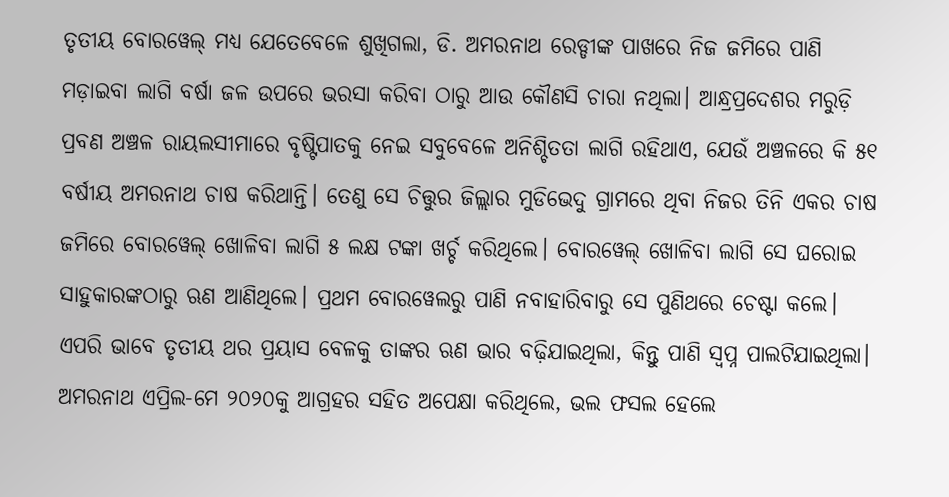ତୃତୀୟ ବୋରୱେଲ୍ ମଧ୍ୟ ଯେତେବେଳେ ଶୁଖିଗଲା, ଡି. ଅମରନାଥ ରେଡ୍ଡୀଙ୍କ ପାଖରେ ନିଜ ଜମିରେ ପାଣି ମଡ଼ାଇବା ଲାଗି ବର୍ଷା ଜଳ ଉପରେ ଭରସା କରିବା ଠାରୁ ଆଉ କୌଣସି ଚାରା ନଥିଲା। ଆନ୍ଧ୍ରପ୍ରଦେଶର ମରୁଡ଼ି ପ୍ରବଣ ଅଞ୍ଚଳ ରାୟଲସୀମାରେ ବୃଷ୍ଟିପାତକୁ ନେଇ ସବୁବେଳେ ଅନିଶ୍ଚିତତା ଲାଗି ରହିଥାଏ, ଯେଉଁ ଅଞ୍ଚଳରେ କି ୫୧ ବର୍ଷୀୟ ଅମରନାଥ ଚାଷ କରିଥାନ୍ତି। ତେଣୁ ସେ ଚିତ୍ତୁର ଜିଲ୍ଲାର ମୁଡିଭେଦୁ ଗ୍ରାମରେ ଥିବା ନିଜର ତିନି ଏକର ଚାଷ ଜମିରେ ବୋରୱେଲ୍ ଖୋଳିବା ଲାଗି ୫ ଲକ୍ଷ ଟଙ୍କା ଖର୍ଚ୍ଚ କରିଥିଲେ। ବୋରୱେଲ୍ ଖୋଳିବା ଲାଗି ସେ ଘରୋଇ ସାହୁକାରଙ୍କଠାରୁ ଋଣ ଆଣିଥିଲେ। ପ୍ରଥମ ବୋରୱେଲରୁ ପାଣି ନବାହାରିବାରୁ ସେ ପୁଣିଥରେ ଚେଷ୍ଟା କଲେ। ଏପରି ଭାବେ ତୃତୀୟ ଥର ପ୍ରୟାସ ବେଳକୁ ତାଙ୍କର ଋଣ ଭାର ବଢ଼ିଯାଇଥିଲା, କିନ୍ତୁ ପାଣି ସ୍ୱପ୍ନ ପାଲଟିଯାଇଥିଲା।
ଅମରନାଥ ଏପ୍ରିଲ-ମେ ୨୦୨୦କୁ ଆଗ୍ରହର ସହିତ ଅପେକ୍ଷା କରିଥିଲେ, ଭଲ ଫସଲ ହେଲେ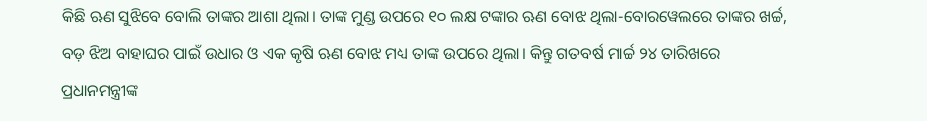କିଛି ଋଣ ସୁଝିବେ ବୋଲି ତାଙ୍କର ଆଶା ଥିଲା। ତାଙ୍କ ମୁଣ୍ଡ ଉପରେ ୧୦ ଲକ୍ଷ ଟଙ୍କାର ଋଣ ବୋଝ ଥିଲା-ବୋରୱେଲରେ ତାଙ୍କର ଖର୍ଚ୍ଚ, ବଡ଼ ଝିଅ ବାହାଘର ପାଇଁ ଉଧାର ଓ ଏକ କୃଷି ଋଣ ବୋଝ ମଧ୍ୟ ତାଙ୍କ ଉପରେ ଥିଲା। କିନ୍ତୁ ଗତବର୍ଷ ମାର୍ଚ୍ଚ ୨୪ ତାରିଖରେ ପ୍ରଧାନମନ୍ତ୍ରୀଙ୍କ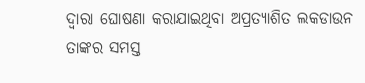ଦ୍ୱାରା ଘୋଷଣା କରାଯାଇଥିବା ଅପ୍ରତ୍ୟାଶିତ ଲକଡାଉନ ତାଙ୍କର ସମସ୍ତ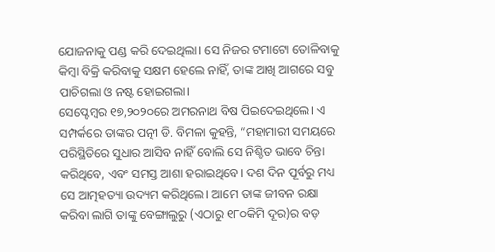ଯୋଜନାକୁ ପଣ୍ଡ କରି ଦେଇଥିଲା। ସେ ନିଜର ଟମାଟୋ ତୋଳିବାକୁ କିମ୍ବା ବିକ୍ରି କରିବାକୁ ସକ୍ଷମ ହେଲେ ନାହିଁ, ତାଙ୍କ ଆଖି ଆଗରେ ସବୁ ପାଚିଗଲା ଓ ନଷ୍ଟ ହୋଇଗଲା।
ସେପ୍ଟେମ୍ବର ୧୭,୨୦୨୦ରେ ଅମରନାଥ ବିଷ ପିଇଦେଇଥିଲେ। ଏ ସମ୍ପର୍କରେ ତାଙ୍କର ପତ୍ନୀ ଡି. ବିମଳା କୁହନ୍ତି, “ମହାମାରୀ ସମୟରେ ପରିସ୍ଥିତିରେ ସୁଧାର ଆସିବ ନାହିଁ ବୋଲି ସେ ନିଶ୍ଚିତ ଭାବେ ଚିନ୍ତା କରିଥିବେ, ଏବଂ ସମସ୍ତ ଆଶା ହରାଇଥିବେ। ଦଶ ଦିନ ପୂର୍ବରୁ ମଧ୍ୟ ସେ ଆତ୍ମହତ୍ୟା ଉଦ୍ୟମ କରିଥିଲେ। ଆମେ ତାଙ୍କ ଜୀବନ ରକ୍ଷା କରିବା ଲାଗି ତାଙ୍କୁ ବେଙ୍ଗାଲୁରୁ (ଏଠାରୁ ୧୮୦କିମି ଦୂର)ର ବଡ଼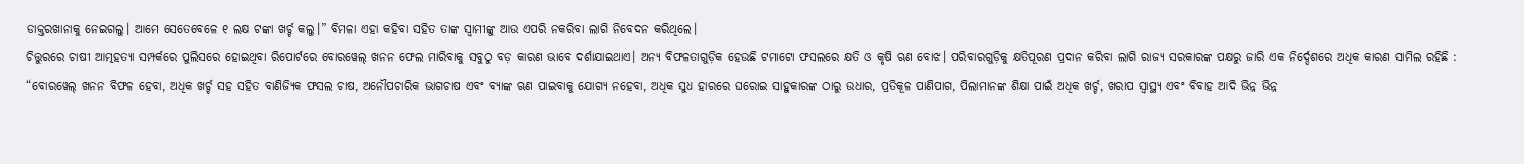ଡାକ୍ତରଖାନାକୁ ନେଇଗଲୁ। ଆମେ ସେତେବେଳେ ୧ ଲକ୍ଷ ଟଙ୍କା ଖର୍ଚ୍ଚ କଲୁ।” ବିମଳା ଏହା କହିବା ସହିତ ତାଙ୍କ ସ୍ୱାମୀଙ୍କୁ ଆଉ ଏପରି ନକରିବା ଲାଗି ନିବେଦନ କରିଥିଲେ।
ଚିତ୍ତୁରରେ ଚାଷୀ ଆତ୍ମହତ୍ୟା ସମ୍ପର୍କରେ ପୁଲିସରେ ହୋଇଥିବା ରିପୋର୍ଟରେ ବୋରୱେଲ୍ ଖନନ ଫେଲ ମାରିବାକୁ ସବୁଠୁ ବଡ଼ କାରଣ ଭାବେ ଦର୍ଶାଯାଇଥାଏ। ଅନ୍ୟ ବିଫଳତାଗୁଡ଼ିକ ହେଉଛି ଟମାଟୋ ଫସଲରେ କ୍ଷତି ଓ କୃଷି ଋଣ ବୋଝ। ପରିବାରଗୁଡ଼ିକୁ କ୍ଷତିପୂରଣ ପ୍ରଦାନ କରିବା ଲାଗି ରାଜ୍ୟ ସରକାରଙ୍କ ପକ୍ଷରୁ ଜାରି ଏକ ନିର୍ଦ୍ଦେଶରେ ଅଧିକ କାରଣ ସାମିଲ ରହିଛି : “ବୋରୱେଲ୍ ଖନନ ବିଫଳ ହେବା, ଅଧିକ ଖର୍ଚ୍ଚ ସହ ସହିତ ବାଣିଜ୍ୟିକ ଫସଲ ଚାଷ, ଅନୌପଚାରିକ ଭାଗଚାଷ ଏବଂ ବ୍ୟାଙ୍କ ଋଣ ପାଇବାକୁ ଯୋଗ୍ୟ ନହେବା, ଅଧିକ ସୁଧ ହାରରେ ଘରୋଇ ସାହୁକାରଙ୍କ ଠାରୁ ଉଧାର, ପ୍ରତିକୂଳ ପାଣିପାଗ, ପିଲାମାନଙ୍କ ଶିକ୍ଷା ପାଇଁ ଅଧିକ ଖର୍ଚ୍ଚ, ଖରାପ ସ୍ୱାସ୍ଥ୍ୟ ଏବଂ ବିବାହ ଆଦି ଭିନ୍ନ ଭିନ୍ନ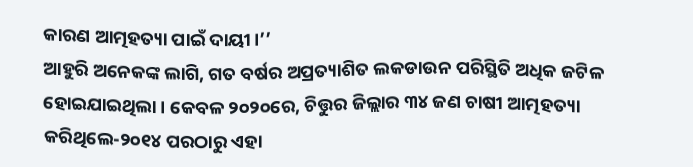କାରଣ ଆତ୍ମହତ୍ୟା ପାଇଁ ଦାୟୀ।’’
ଆହୁରି ଅନେକଙ୍କ ଲାଗି, ଗତ ବର୍ଷର ଅପ୍ରତ୍ୟାଶିତ ଲକଡାଉନ ପରିସ୍ଥିତି ଅଧିକ ଜଟିଳ ହୋଇଯାଇଥିଲା। କେବଳ ୨୦୨୦ରେ, ଚିତ୍ତୁର ଜିଲ୍ଲାର ୩୪ ଜଣ ଚାଷୀ ଆତ୍ମହତ୍ୟା କରିଥିଲେ-୨୦୧୪ ପରଠାରୁ ଏହା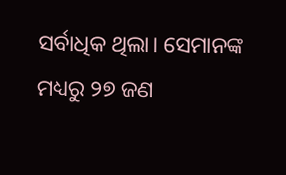ସର୍ବାଧିକ ଥିଲା। ସେମାନଙ୍କ ମଧ୍ୟରୁ ୨୭ ଜଣ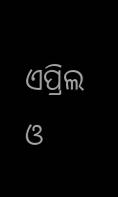ଏପ୍ରିଲ ଓ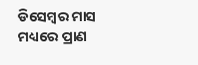ଡିସେମ୍ବର ମାସ ମଧ୍ୟରେ ପ୍ରାଣ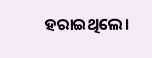ହରାଇଥିଲେ।